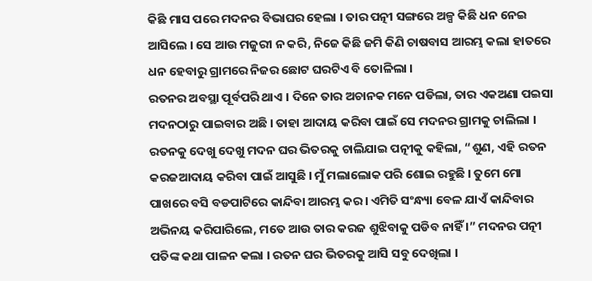କିଛି ମାସ ପରେ ମଦନର ବିଭାଘର ହେଲା । ତାର ପତ୍ନୀ ସଙ୍ଗରେ ଅଳ୍ପ କିଛି ଧନ ନେଇ ଆସିଲେ । ସେ ଆଉ ମଜୁରୀ ନ କରି, ନିଜେ କିଛି ଜମି କିଣି ଚାଷବାସ ଆରମ୍ଭ କଲା ହାତରେ ଧନ ହେବାରୁ ଗ୍ରାମରେ ନିଜର ଛୋଟ ଘରଟିଏ ବି ତୋଳିଲା ।
ରତନର ଅବସ୍ଥା ପୂର୍ବପରି ଥାଏ । ଦିନେ ତାର ଅଚାନକ ମନେ ପଡିଲା, ତାର ଏକଅଣା ପଇସା ମଦନଠାରୁ ପାଇବାର ଅଛି । ତାହା ଆଦାୟ କରିବା ପାଇଁ ସେ ମଦନର ଗ୍ରାମକୁ ଚାଲିଲା ।
ରତନକୁ ଦେଖୁ ଦେଖୁ ମଦନ ଘର ଭିତରକୁ ଚାଲିଯାଇ ପତ୍ନୀକୁ କହିଲା, “ଶୁଣ, ଏହି ରତନ କରଜଆଦାୟ କରିବା ପାଇଁ ଆସୁଛି । ମୁଁ ମଲାଲୋକ ପରି ଶୋଇ ରହୁଛି । ତୁମେ ମୋ ପାଖରେ ବସି ବଡପାଟିରେ କାନ୍ଦିବା ଆରମ୍ଭ କର । ଏମିତି ସଂନ୍ଧ୍ୟା ବେଳ ଯାଏଁ କାନ୍ଦିବାର ଅଭିନୟ କରିପାରିଲେ, ମତେ ଆଉ ତାର କରଜ ଶୁଝିବାକୁ ପଡିବ ନାହିଁ ।” ମଦନର ପତ୍ନୀ ପତିଙ୍କ କଥା ପାଳନ କଲା । ରତନ ଘର ଭିତରକୁ ଆସି ସବୁ ଦେଖିଲା ।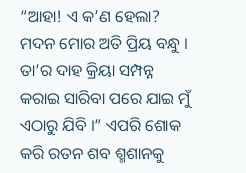“ଆହା! ଏ କ’ଣ ହେଲା? ମଦନ ମୋର ଅତି ପ୍ରିୟ ବନ୍ଧୁ । ତା’ର ଦାହ କ୍ରିୟା ସମ୍ପନ୍ନ କରାଇ ସାରିବା ପରେ ଯାଇ ମୁଁ ଏଠାରୁ ଯିବି ।” ଏପରି ଶୋକ କରି ରତନ ଶବ ଶ୍ମଶାନକୁ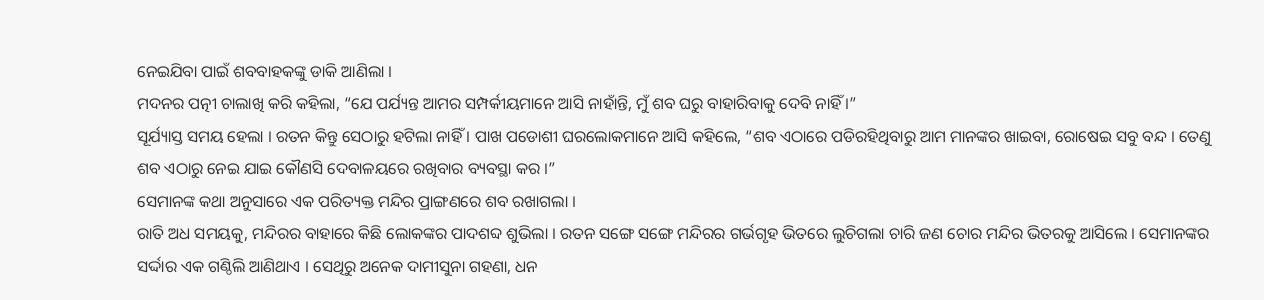ନେଇଯିବା ପାଇଁ ଶବବାହକଙ୍କୁ ଡାକି ଆଣିଲା ।
ମଦନର ପତ୍ନୀ ଚାଲାଖି କରି କହିଲା, “ଯେ ପର୍ଯ୍ୟନ୍ତ ଆମର ସମ୍ପର୍କୀୟମାନେ ଆସି ନାହାଁନ୍ତି, ମୁଁ ଶବ ଘରୁ ବାହାରିବାକୁ ଦେବି ନାହିଁ ।”
ସୂର୍ଯ୍ୟାସ୍ତ ସମୟ ହେଲା । ରତନ କିନ୍ତୁ ସେଠାରୁ ହଟିଲା ନାହିଁ । ପାଖ ପଡୋଶୀ ଘରଲୋକମାନେ ଆସି କହିଲେ, “ଶବ ଏଠାରେ ପଡିରହିଥିବାରୁ ଆମ ମାନଙ୍କର ଖାଇବା, ରୋଷେଇ ସବୁ ବନ୍ଦ । ତେଣୁ ଶବ ଏଠାରୁ ନେଇ ଯାଇ କୌଣସି ଦେବାଳୟରେ ରଖିବାର ବ୍ୟବସ୍ଥା କର ।”
ସେମାନଙ୍କ କଥା ଅନୁସାରେ ଏକ ପରିତ୍ୟକ୍ତ ମନ୍ଦିର ପ୍ରାଙ୍ଗଣରେ ଶବ ରଖାଗଲା ।
ରାତି ଅଧ ସମୟକୁ, ମନ୍ଦିରର ବାହାରେ କିଛି ଲୋକଙ୍କର ପାଦଶବ୍ଦ ଶୁଭିଲା । ରତନ ସଙ୍ଗେ ସଙ୍ଗେ ମନ୍ଦିରର ଗର୍ଭଗୃହ ଭିତରେ ଲୁଚିଗଲା ଚାରି ଜଣ ଚୋର ମନ୍ଦିର ଭିତରକୁ ଆସିଲେ । ସେମାନଙ୍କର ସର୍ଦ୍ଦାର ଏକ ଗଣ୍ଠିଲି ଆଣିଥାଏ । ସେଥିରୁ ଅନେକ ଦାମୀସୁନା ଗହଣା, ଧନ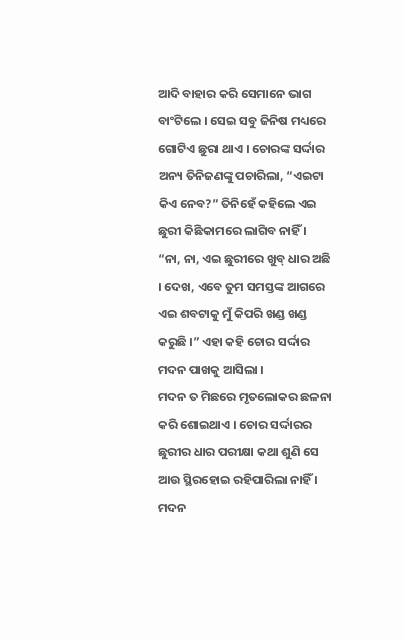ଆଦି ବାହାର କରି ସେମାନେ ଭାଗ ବାଂଟିଲେ । ସେଇ ସବୁ ଜିନିଷ ମଧ୍ୟରେ ଗୋଟିଏ ଛୁରା ଥାଏ । ଚୋରଙ୍କ ସର୍ଦ୍ଦାର ଅନ୍ୟ ତିନିଜଣଙ୍କୁ ପଚାରିଲା, “ଏଇଟା କିଏ ନେବ?” ତିନିହେଁ କହିଲେ ଏଇ ଛୁରୀ କିଛିକାମରେ ଲାଗିବ ନାହିଁ ।
“ନା, ନା, ଏଇ ଛୁରୀରେ ଖୁବ୍ ଧାର ଅଛି । ଦେଖ, ଏବେ ତୁମ ସମସ୍ତଙ୍କ ଆଗରେ ଏଇ ଶବଟାକୁ ମୁଁ କିପରି ଖଣ୍ଡ ଖଣ୍ଡ କରୁଛି ।” ଏହା କହି ଚୋର ସର୍ଦ୍ଦାର ମଦନ ପାଖକୁ ଆସିଲା ।
ମଦନ ତ ମିଛରେ ମୃତଲୋକର ଛଳନା କରି ଶୋଇଥାଏ । ଚୋର ସର୍ଦ୍ଦାରର ଛୁରୀର ଧାର ପରୀକ୍ଷା କଥା ଶୁଣି ସେ ଆଉ ସ୍ଥିରହୋଇ ରହିପାରିଲା ନାହିଁ । ମଦନ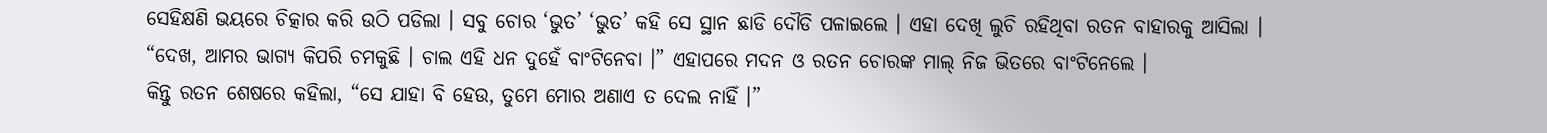ସେହିକ୍ଷଣି ଭୟରେ ଚିତ୍କାର କରି ଉଠି ପଡିଲା । ସବୁ ଚୋର ‘ଭୁତ’ ‘ଭୁତ’ କହି ସେ ସ୍ଥାନ ଛାଡି ଦୌଡି ପଳାଇଲେ । ଏହା ଦେଖି ଲୁଚି ରହିଥିବା ରତନ ବାହାରକୁ ଆସିଲା ।
“ଦେଖ, ଆମର ଭାଗ୍ୟ କିପରି ଚମକୁଛି । ଚାଲ ଏହି ଧନ ଦୁହେଁ ବାଂଟିନେବା ।” ଏହାପରେ ମଦନ ଓ ରତନ ଚୋରଙ୍କ ମାଲ୍ ନିଜ ଭିତରେ ବାଂଟିନେଲେ ।
କିନ୍ତୁ ରତନ ଶେଷରେ କହିଲା, “ସେ ଯାହା ବି ହେଉ, ତୁମେ ମୋର ଅଣାଏ ତ ଦେଲ ନାହିଁ ।”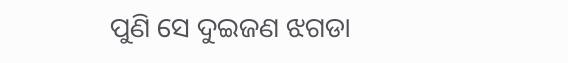ପୁଣି ସେ ଦୁଇଜଣ ଝଗଡା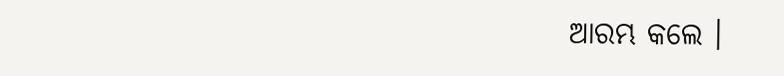ଆରମ୍ଭ କଲେ ।